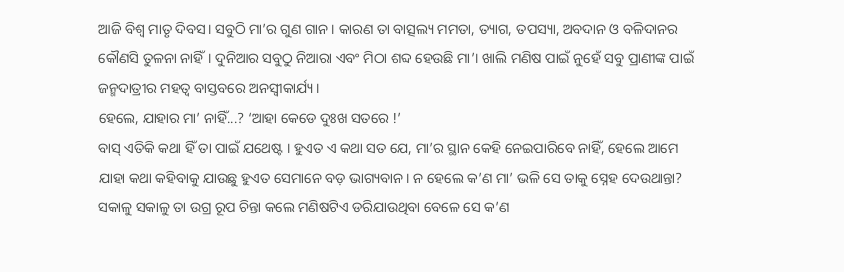ଆଜି ବିଶ୍ୱ ମାତୃ ଦିବସ। ସବୁଠି ମା’ର ଗୁଣ ଗାନ । କାରଣ ତା ବାତ୍ସଲ୍ୟ ମମତା, ତ୍ୟାଗ, ତପସ୍ୟା, ଅବଦାନ ଓ ବଳିଦାନର କୌଣସି ତୁଳନା ନାହିଁ। ଦୁନିଆର ସବୁଠୁ ନିଆରା ଏବଂ ମିଠା ଶବ୍ଦ ହେଉଛି ମା’। ଖାଲି ମଣିଷ ପାଇଁ ନୁହେଁ ସବୁ ପ୍ରାଣୀଙ୍କ ପାଇଁ ଜନ୍ମଦାତ୍ରୀର ମହତ୍ୱ ବାସ୍ତବରେ ଅନସ୍ୱୀକାର୍ଯ୍ୟ।
ହେଲେ, ଯାହାର ମା’ ନାହିଁ...? ‘ଆହା କେଡେ ଦୁଃଖ ସତରେ !’
ବାସ୍ ଏତିକି କଥା ହିଁ ତା ପାଇଁ ଯଥେଷ୍ଟ । ହୁଏତ ଏ କଥା ସତ ଯେ, ମା’ର ସ୍ଥାନ କେହି ନେଇପାରିବେ ନାହିଁ, ହେଲେ ଆମେ ଯାହା କଥା କହିବାକୁ ଯାଉଛୁ ହୁଏତ ସେମାନେ ବଡ଼ ଭାଗ୍ୟବାନ। ନ ହେଲେ କ’ଣ ମା’ ଭଳି ସେ ତାକୁ ସ୍ନେହ ଦେଉଥାନ୍ତା? ସକାଳୁ ସକାଳୁ ତା ଉଗ୍ର ରୂପ ଚିନ୍ତା କଲେ ମଣିଷଟିଏ ଡରିଯାଉଥିବା ବେଳେ ସେ କ’ଣ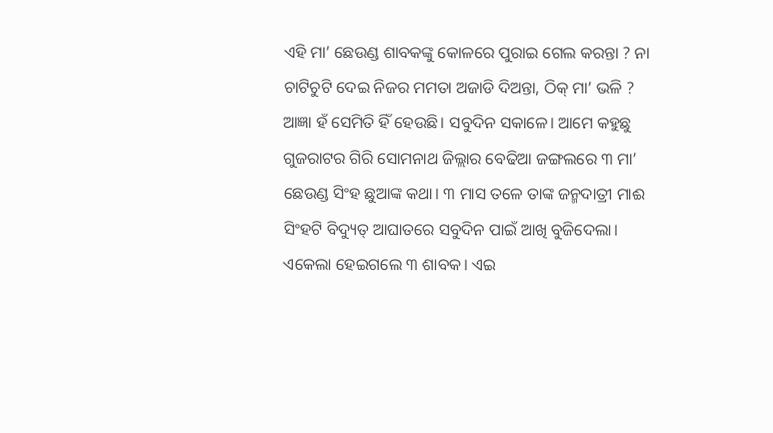ଏହି ମା’ ଛେଉଣ୍ଡ ଶାବକଙ୍କୁ କୋଳରେ ପୁରାଇ ଗେଲ କରନ୍ତା ? ନା ଚାଟିଚୁଟି ଦେଇ ନିଜର ମମତା ଅଜାଡି ଦିଅନ୍ତା, ଠିକ୍ ମା’ ଭଳି ?
ଆଜ୍ଞା ହଁ ସେମିତି ହିଁ ହେଉଛି। ସବୁଦିନ ସକାଳେ। ଆମେ କହୁଛୁ ଗୁଜରାଟର ଗିରି ସୋମନାଥ ଜିଲ୍ଲାର ବେଢିଆ ଜଙ୍ଗଲରେ ୩ ମା’ ଛେଉଣ୍ଡ ସିଂହ ଛୁଆଙ୍କ କଥା। ୩ ମାସ ତଳେ ତାଙ୍କ ଜନ୍ମଦାତ୍ରୀ ମାଈ ସିଂହଟି ବିଦ୍ୟୁତ୍ ଆଘାତରେ ସବୁଦିନ ପାଇଁ ଆଖି ବୁଜିଦେଲା।
ଏକେଲା ହେଇଗଲେ ୩ ଶାବକ। ଏଇ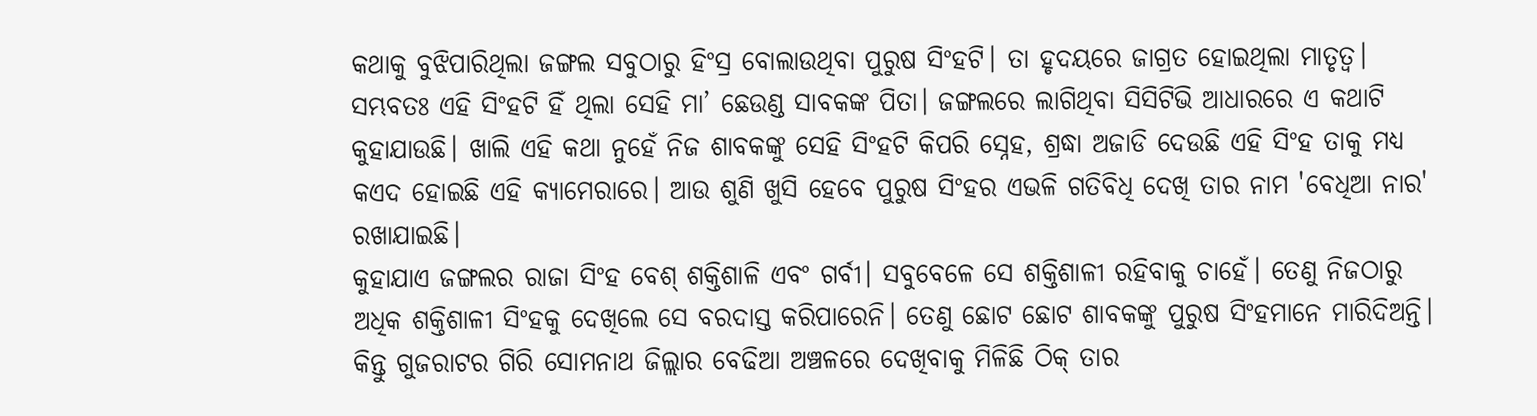କଥାକୁ ବୁଝିପାରିଥିଲା ଜଙ୍ଗଲ ସବୁଠାରୁ ହିଂସ୍ର ବୋଲାଉଥିବା ପୁରୁଷ ସିଂହଟି। ତା ହୃଦୟରେ ଜାଗ୍ରତ ହୋଇଥିଲା ମାତୃତ୍ୱ। ସମ୍ଭବତଃ ଏହି ସିଂହଟି ହିଁ ଥିଲା ସେହି ମା’ ଛେଉଣ୍ଡ ସାବକଙ୍କ ପିତା। ଜଙ୍ଗଲରେ ଲାଗିଥିବା ସିସିଟିଭି ଆଧାରରେ ଏ କଥାଟି କୁହାଯାଉଛି। ଖାଲି ଏହି କଥା ନୁହେଁ ନିଜ ଶାବକଙ୍କୁ ସେହି ସିଂହଟି କିପରି ସ୍ନେହ, ଶ୍ରଦ୍ଧା ଅଜାଡି ଦେଉଛି ଏହି ସିଂହ ତାକୁ ମଧ୍ୟ କଏଦ ହୋଇଛି ଏହି କ୍ୟାମେରାରେ। ଆଉ ଶୁଣି ଖୁସି ହେବେ ପୁରୁଷ ସିଂହର ଏଭଳି ଗତିବିଧି ଦେଖି ତାର ନାମ 'ବେଧିଆ ନାର' ରଖାଯାଇଛି।
କୁହାଯାଏ ଜଙ୍ଗଲର ରାଜା ସିଂହ ବେଶ୍ ଶକ୍ତିଶାଳି ଏବଂ ଗର୍ବୀ। ସବୁବେଳେ ସେ ଶକ୍ତିଶାଳୀ ରହିବାକୁ ଚାହେଁ। ତେଣୁ ନିଜଠାରୁ ଅଧିକ ଶକ୍ତିଶାଳୀ ସିଂହକୁ ଦେଖିଲେ ସେ ବରଦାସ୍ତ କରିପାରେନି। ତେଣୁ ଛୋଟ ଛୋଟ ଶାବକଙ୍କୁ ପୁରୁଷ ସିଂହମାନେ ମାରିଦିଅନ୍ତି। କିନ୍ତୁ ଗୁଜରାଟର ଗିରି ସୋମନାଥ ଜିଲ୍ଲାର ବେଢିଆ ଅଞ୍ଚଳରେ ଦେଖିବାକୁ ମିଳିଛି ଠିକ୍ ତାର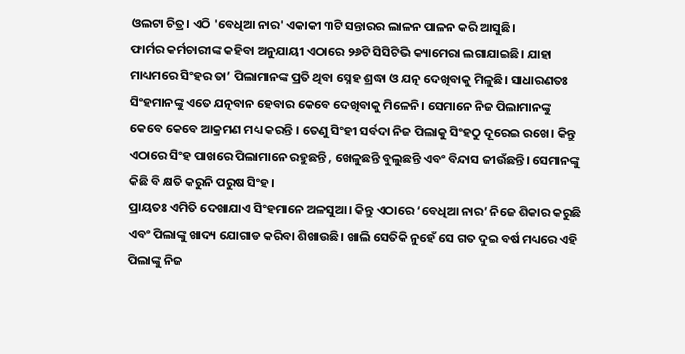ଓଲଟା ଚିତ୍ର। ଏଠି 'ବେଧିଆ ନାର' ଏକାକୀ ୩ଟି ସନ୍ତାରର ଲାଳନ ପାଳନ କରି ଆସୁଛି।
ଫାର୍ମର କର୍ମଚାରୀଙ୍କ କହିବା ଅନୁଯାୟୀ ଏଠାରେ ୨୬ଟି ସିସିଟିଭି କ୍ୟାମେରା ଲଗାଯାଇଛି। ଯାହା ମାଧ୍ୟମରେ ସିଂହର ତା’ ପିଲାମାନଙ୍କ ପ୍ରତି ଥିବା ସ୍ନେହ ଶ୍ରଦ୍ଧା ଓ ଯତ୍ନ ଦେଖିବାକୁ ମିଳୁଛି। ସାଧାରଣତଃ ସିଂହମାନଙ୍କୁ ଏତେ ଯତ୍ନବାନ ହେବାର କେବେ ଦେଖିବାକୁ ମିଳେନି। ସେମାନେ ନିଜ ପିଲାମାନଙ୍କୁ କେବେ କେବେ ଆକ୍ରମଣ ମଧ୍ୟ କରନ୍ତି । ତେଣୁ ସିଂହୀ ସର୍ବଦା ନିଜ ପିଲାକୁ ସିଂହଠୁ ଦୂରେଇ ରଖେ। କିନ୍ତୁ ଏଠାରେ ସିଂହ ପାଖରେ ପିଲାମାନେ ରହୁଛନ୍ତି , ଖେଳୁଛନ୍ତି ବୁଲୁଛନ୍ତି ଏବଂ ବିନ୍ଦାସ ଜୀଉଁଛନ୍ତି। ସେମାନଙ୍କୁ କିଛି ବି କ୍ଷତି କରୁନି ପରୁଷ ସିଂହ।
ପ୍ରାୟତଃ ଏମିତି ଦେଖାଯାଏ ସିଂହମାନେ ଅଳସୁଆ। କିନ୍ତୁ ଏଠାରେ ‘ବେଧିଆ ନାର’ ନିଜେ ଶିକାର କରୁଛି ଏବଂ ପିଲାଙ୍କୁ ଖାଦ୍ୟ ଯୋଗାଡ କରିବା ଶିଖାଉଛି। ଖାଲି ସେତିକି ନୁହେଁ ସେ ଗତ ଦୁଇ ବର୍ଷ ମଧ୍ୟରେ ଏହି ପିଲାଙ୍କୁ ନିଜ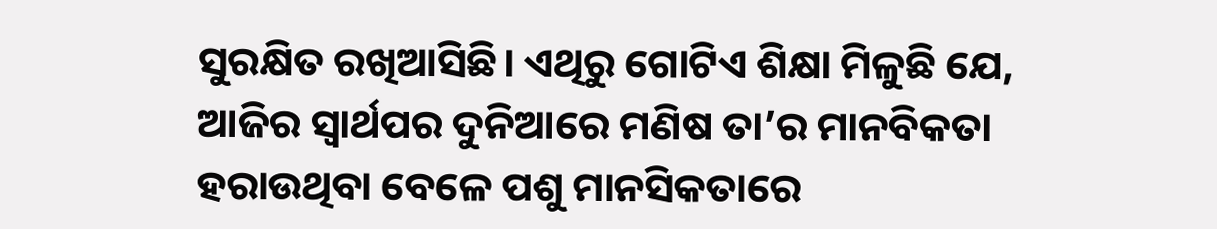ସୁରକ୍ଷିତ ରଖିଆସିଛି। ଏଥିରୁ ଗୋଟିଏ ଶିକ୍ଷା ମିଳୁଛି ଯେ, ଆଜିର ସ୍ୱାର୍ଥପର ଦୁନିଆରେ ମଣିଷ ତା’ର ମାନବିକତା ହରାଉଥିବା ବେଳେ ପଶୁ ମାନସିକତାରେ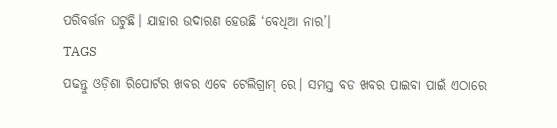ପରିବର୍ତ୍ତନ ଘଟୁଛି। ଯାହାର ଉଦାରଣ ହେଉଛି ‘ବେଧିଆ ନାର’।
TAGS
ପଢନ୍ତୁ ଓଡ଼ିଶା ରିପୋର୍ଟର ଖବର ଏବେ ଟେଲିଗ୍ରାମ୍ ରେ। ସମସ୍ତ ବଡ ଖବର ପାଇବା ପାଇଁ ଏଠାରେ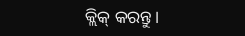କ୍ଲିକ୍ କରନ୍ତୁ।